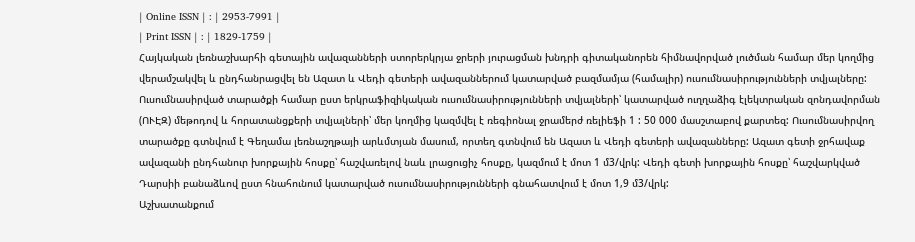| Online ISSN | : | 2953-7991 |
| Print ISSN | : | 1829-1759 |
Հայկական լեռնաշխարհի գետային ավազանների ստորերկրյա ջրերի յուրացման խնդրի գիտականորեն հիմնավորված լուծման համար մեր կողմից վերամշակվել և ընդհանրացվել են Ազատ և Վեդի գետերի ավազաններում կատարված բազմամյա (համալիր) ուսումնասիրությունների տվյալները: Ուսումնասիրված տարածքի համար ըստ երկրաֆիզիկական ուսումնասիրությունների տվյալների՝ կատարված ուղղաձիգ էլեկտրական զոնդավորման (ՈՒԷԶ) մեթոդով և հորատանցքերի տվյալների՝ մեր կողմից կազմվել է ռեգիոնալ ջրամերժ ռելիեֆի 1 : 50 000 մասշտաբով քարտեզ: Ուսումնասիրվող տարածքը գտնվում է Գեղամա լեռնաշղթայի արևմտյան մասում, որտեղ գտնվում են Ազատ և Վեդի գետերի ավազանները: Ազատ գետի ջրհավաք ավազանի ընդհանուր խորքային հոսքը՝ հաշվառելով նաև լրացուցիչ հոսքը, կազմում է մոտ 1 մ3/վրկ: Վեդի գետի խորքային հոսքը՝ հաշվարկված Դարսիի բանաձևով ըստ հնահունում կատարված ուսումնասիրությունների գնահատվում է մոտ 1,9 մ3/վրկ:
Աշխատանքում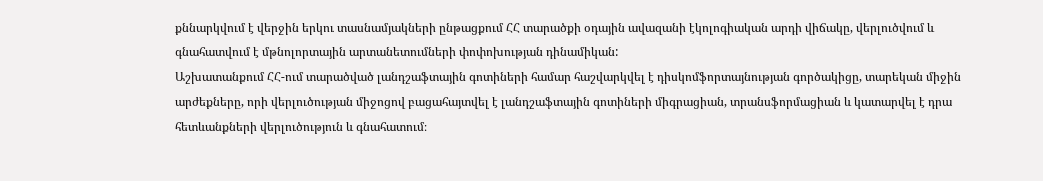քննարկվում է վերջին երկու տասնամյակների ընթացքում ՀՀ տարածքի օդային ավազանի էկոլոգիական արդի վիճակը, վերլուծվում և գնահատվում է մթնոլորտային արտանետումների փոփոխության դինամիկան:
Աշխատանքում ՀՀ-ում տարածված լանդշաֆտային գոտիների համար հաշվարկվել է դիսկոմֆորտայնության գործակիցը, տարեկան միջին արժեքները, որի վերլուծության միջոցով բացահայտվել է լանդշաֆտային գոտիների միգրացիան, տրանսֆորմացիան և կատարվել է դրա հետևանքների վերլուծություն և գնահատում։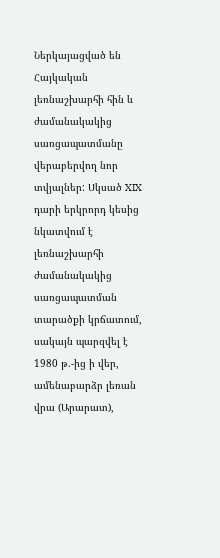Ներկայացված են Հայկական լեռնաշխարհի հին և ժամանակակից սառցապատմանը վերաբերվող նոր տվյալներ: Սկսած XIX դարի երկրորդ կեսից նկատվում է լեռնաշխարհի ժամանակակից սառցապատման տարածքի կրճատում, սակայն պարզվել է 1980 թ.-ից ի վեր, ամենաբարձր լեռան վրա (Արարատ),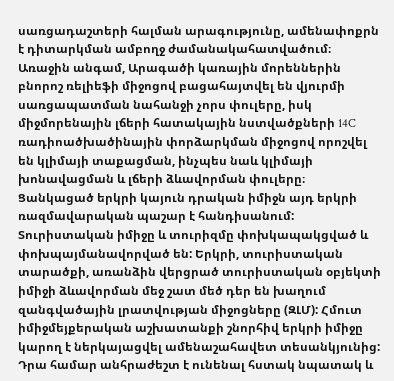սառցադաշտերի հալման արագությունը, ամենափոքրն է դիտարկման ամբողջ ժամանակահատվածում։ Առաջին անգամ, Արագածի կառային մորեններին բնորոշ ռելիեֆի միջոցով բացահայտվել են վյուրմի սառցապատման նահանջի չորս փուլերը, իսկ միջմորենային լճերի հատակային նստվածքների 14C ռադիոածխածինային փորձարկման միջոցով որոշվել են կլիմայի տաքացման, ինչպես նաև կլիմայի խոնավացման և լճերի ձևավորման փուլերը։
Ցանկացած երկրի կայուն դրական իմիջն այդ երկրի ռազմավարական պաշար է հանդիսանում: Տուրիստական իմիջը և տուրիզմը փոխկապակցված և փոխպայմանավորված են: Երկրի, տուրիստական տարածքի, առանձին վերցրած տուրիստական օբյեկտի իմիջի ձևավորման մեջ շատ մեծ դեր են խաղում զանգվածային լրատվության միջոցները (ԶԼՄ): Հմուտ իմիջմեյքերական աշխատանքի շնորհիվ երկրի իմիջը կարող է ներկայացվել ամենաշահավետ տեսանկյունից: Դրա համար անհրաժեշտ է ունենալ հստակ նպատակ և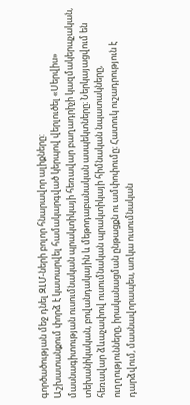գործածության մեջ դնել ԶԼՄ-ների բոլոր հնարավոր ալիքները:
Աշխատանքում փորձ է կատարվել համակարգված կերպով վերլուծել «Սերվիս» մասնագիտության ուսումնական պրակտիկայի հեռավար բաղադրիչի կազմակերպչական, տեխանիկական, բովանդակային և մեթոդաբանական ասպեկտները։ Ներկայացվում են հեռավար ձևաչափով ուսումնական պրակտիկայի հիմնական նպատակները, ուղղությունները, իրականացման ընթացքն ու ամփոփումը։ Հատուկ ուշադրություն է դարձվում, մասնավորապես, առկա ուսումնական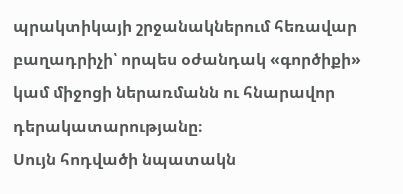պրակտիկայի շրջանակներում հեռավար բաղադրիչի՝ որպես օժանդակ «գործիքի» կամ միջոցի ներառմանն ու հնարավոր դերակատարությանը։
Սույն հոդվածի նպատակն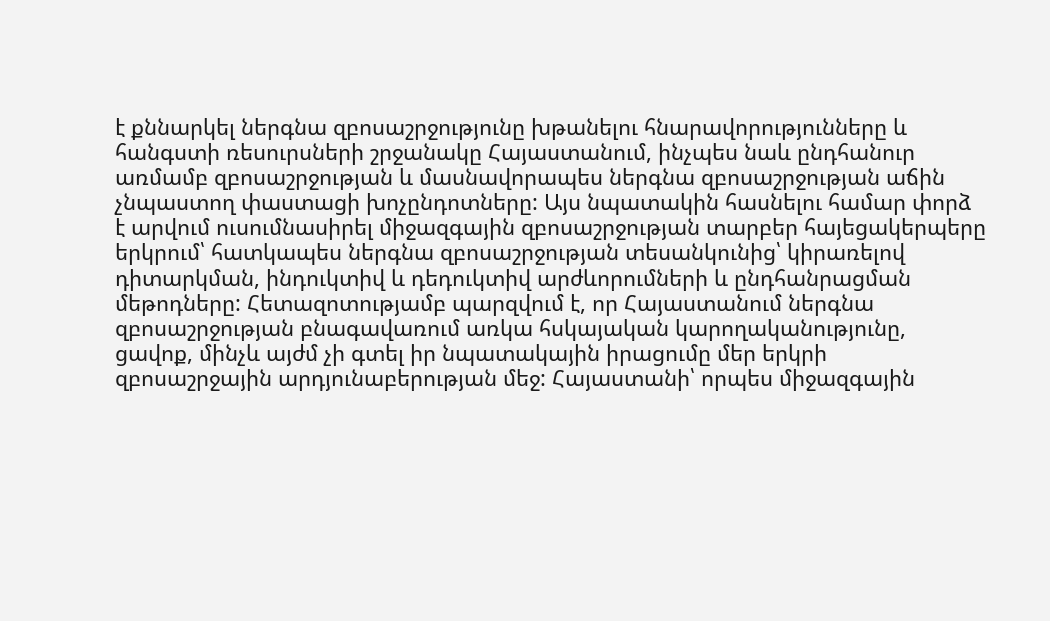է քննարկել ներգնա զբոսաշրջությունը խթանելու հնարավորությունները և հանգստի ռեսուրսների շրջանակը Հայաստանում, ինչպես նաև ընդհանուր առմամբ զբոսաշրջության և մասնավորապես ներգնա զբոսաշրջության աճին չնպաստող փաստացի խոչընդոտները: Այս նպատակին հասնելու համար փորձ է արվում ուսումնասիրել միջազգային զբոսաշրջության տարբեր հայեցակերպերը երկրում՝ հատկապես ներգնա զբոսաշրջության տեսանկունից՝ կիրառելով դիտարկման, ինդուկտիվ և դեդուկտիվ արժևորումների և ընդհանրացման մեթոդները: Հետազոտությամբ պարզվում է, որ Հայաստանում ներգնա զբոսաշրջության բնագավառում առկա հսկայական կարողականությունը, ցավոք, մինչև այժմ չի գտել իր նպատակային իրացումը մեր երկրի զբոսաշրջային արդյունաբերության մեջ: Հայաստանի՝ որպես միջազգային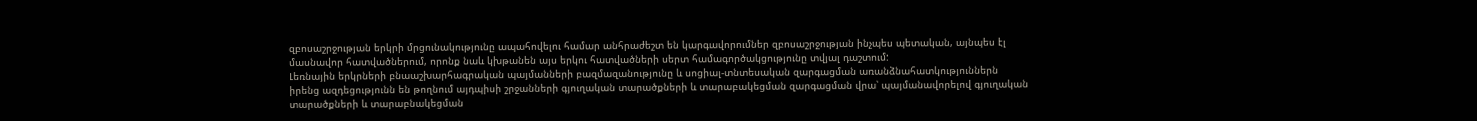զբոսաշրջության երկրի մրցունակությունը ապահովելու համար անհրաժեշտ են կարգավորումներ զբոսաշրջության ինչպես պետական, այնպես էլ մասնավոր հատվածներում, որոնք նաև կխթանեն այս երկու հատվածների սերտ համագործակցությունը տվյալ դաշտում:
Լեռնային երկրների բնաաշխարհագրական պայմանների բազմազանությունը և սոցիալ-տնտեսական զարգացման առանձնահատկություններն իրենց ազդեցությունն են թողնում այդպիսի շրջանների գյուղական տարածքների և տարաբակեցման զարգացման վրա՝ պայմանավորելով գյուղական տարածքների և տարաբնակեցման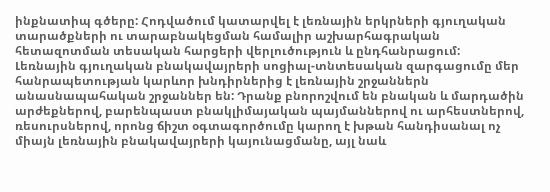ինքնատիպ գծերը: Հոդվածում կատարվել է լեռնային երկրների գյուղական տարածքների ու տարաբնակեցման համալիր աշխարհագրական հետազոտման տեսական հարցերի վերլուծություն և ընդհանրացում:
Լեռնային գյուղական բնակավայրերի սոցիալ-տնտեսական զարգացումը մեր հանրապետության կարևոր խնդիրներից է լեռնային շրջաններն անասնապահական շրջաններ են: Դրանք բնորոշվում են բնական և մարդածին արժեքներով, բարենպաստ բնակլիմայական պայմաններով ու արհեստներով, ռեսուրսներով, որոնց ճիշտ օգտագործումը կարող է խթան հանդիսանալ ոչ միայն լեռնային բնակավայրերի կայունացմանը, այլ նաև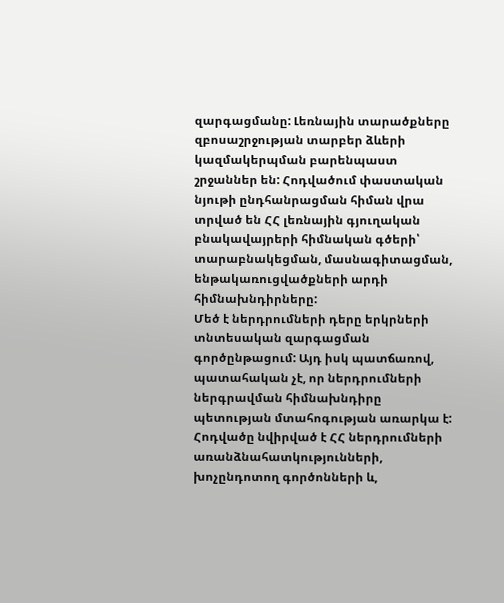զարգացմանը: Լեռնային տարածքները զբոսաշրջության տարբեր ձևերի կազմակերպման բարենպաստ շրջաններ են: Հոդվածում փաստական նյութի ընդհանրացման հիման վրա տրված են ՀՀ լեռնային գյուղական բնակավայրերի հիմնական գծերի՝ տարաբնակեցման, մասնագիտացման, ենթակառուցվածքների արդի հիմնախնդիրները:
Մեծ է ներդրումների դերը երկրների տնտեսական զարգացման գործընթացում: Այդ իսկ պատճառով, պատահական չէ, որ ներդրումների ներգրավման հիմնախնդիրը պետության մտահոգության առարկա է: Հոդվածը նվիրված է ՀՀ ներդրումների առանձնահատկությունների, խոչընդոտող գործոնների և,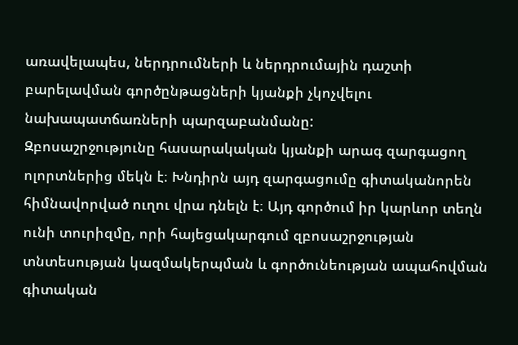առավելապես, ներդրումների և ներդրումային դաշտի բարելավման գործընթացների կյանքի չկոչվելու նախապատճառների պարզաբանմանը:
Զբոսաշրջությունը հասարակական կյանքի արագ զարգացող ոլորտներից մեկն է։ Խնդիրն այդ զարգացումը գիտականորեն հիմնավորված ուղու վրա դնելն է։ Այդ գործում իր կարևոր տեղն ունի տուրիզմը, որի հայեցակարգում զբոսաշրջության տնտեսության կազմակերպման և գործունեության ապահովման գիտական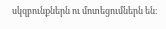սկզբունքներն ու մոտեցումներն են։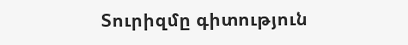Տուրիզմը գիտություն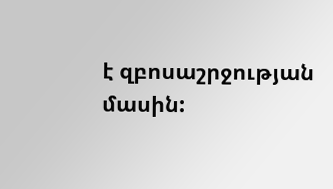է զբոսաշրջության մասին: